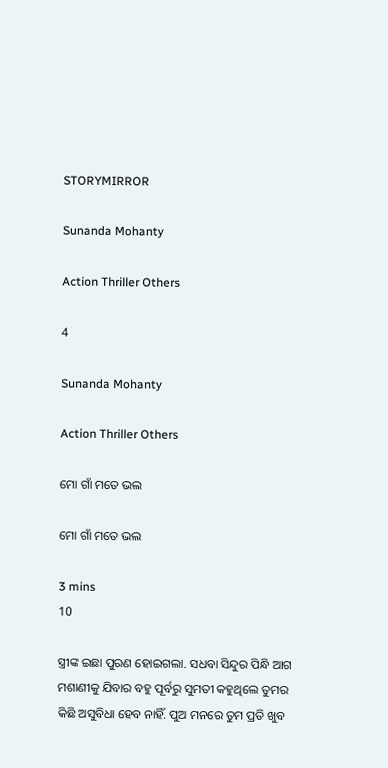STORYMIRROR

Sunanda Mohanty

Action Thriller Others

4

Sunanda Mohanty

Action Thriller Others

ମୋ ଗାଁ ମତେ ଭଲ

ମୋ ଗାଁ ମତେ ଭଲ

3 mins
10

ସ୍ତ୍ରୀଙ୍କ ଇଛା ପୁରଣ ହୋଇଗଲା. ସଧବା ସିନ୍ଦୁର ପିନ୍ଧି ଆଗ ମଶାଣୀକୁ ଯିବାର ବହୁ ପୂର୍ବରୁ ସୁମତୀ କହୁଥିଲେ ତୁମର କିଛି ଅସୁବିଧା ହେବ ନାହିଁ. ପୁଅ ମନରେ ତୁମ ପ୍ରତି ଖୁବ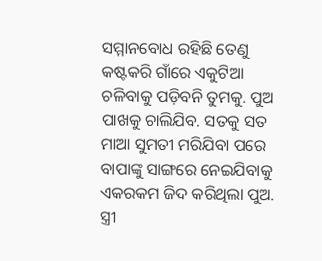ସମ୍ମାନବୋଧ ରହିଛି ତେଣୁ କଷ୍ଟକରି ଗାଁରେ ଏକୁଟିଆ ଚଳିବାକୁ ପଡ଼ିବନି ତୁମକୁ. ପୁଅ ପାଖକୁ ଚାଲିଯିବ. ସତକୁ ସତ ମାଆ ସୁମତୀ ମରିଯିବା ପରେ ବାପାଙ୍କୁ ସାଙ୍ଗରେ ନେଇଯିବାକୁ ଏକରକମ ଜିଦ କରିଥିଲା ପୁଅ. ସ୍ତ୍ରୀ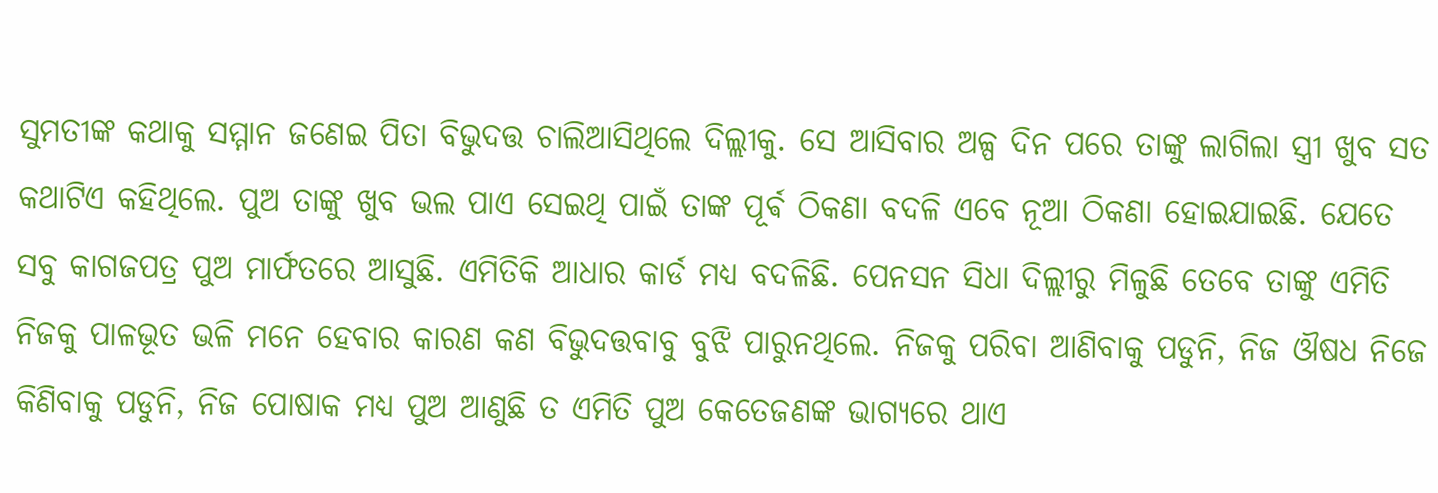ସୁମତୀଙ୍କ କଥାକୁ ସମ୍ମାନ ଜଣେଇ ପିତା ବିଭୁଦତ୍ତ ଚାଲିଆସିଥିଲେ ଦିଲ୍ଲୀକୁ. ସେ ଆସିବାର ଅଳ୍ପ ଦିନ ପରେ ତାଙ୍କୁ ଲାଗିଲା ସ୍ତ୍ରୀ ଖୁବ ସତ କଥାଟିଏ କହିଥିଲେ. ପୁଅ ତାଙ୍କୁ ଖୁବ ଭଲ ପାଏ ସେଇଥି ପାଇଁ ତାଙ୍କ ପୂର୍ଵ ଠିକଣା ବଦଳି ଏବେ ନୂଆ ଠିକଣା ହୋଇଯାଇଛି. ଯେତେ ସବୁ କାଗଜପତ୍ର ପୁଅ ମାର୍ଫତରେ ଆସୁଛି. ଏମିତିକି ଆଧାର କାର୍ଡ ମଧ୍ୟ ବଦଳିଛି. ପେନସନ ସିଧା ଦିଲ୍ଲୀରୁ ମିଳୁଛି ତେବେ ତାଙ୍କୁ ଏମିତି ନିଜକୁ ପାଳଭୂତ ଭଳି ମନେ ହେବାର କାରଣ କଣ ବିଭୁଦତ୍ତବାବୁ ବୁଝି ପାରୁନଥିଲେ. ନିଜକୁ ପରିବା ଆଣିବାକୁ ପଡୁନି, ନିଜ ଔଷଧ ନିଜେ କିଣିବାକୁ ପଡୁନି, ନିଜ ପୋଷାକ ମଧ୍ୟ ପୁଅ ଆଣୁଛି ତ ଏମିତି ପୁଅ କେତେଜଣଙ୍କ ଭାଗ୍ୟରେ ଥାଏ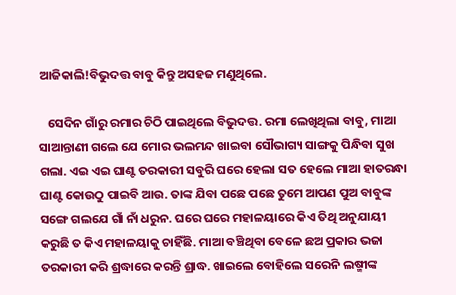ଆଜିକାଲି!ବିଭୁଦତ୍ତ ବାବୁ କିନ୍ତୁ ଅସହଜ ମଣୁଥିଲେ.

   ସେଦିନ ଗାଁରୁ ରମାର ଚିଠି ପାଇଥିଲେ ବିଭୁଦତ୍ତ. ରମା ଲେଖିଥିଲା ବାବୁ, ମାଆ ସାଆନ୍ତାଣୀ ଗଲେ ଯେ ମୋର ଭଲମନ୍ଦ ଖାଇବା ସୌଭାଗ୍ୟ ସାଙ୍ଗକୁ ପିନ୍ଧିବା ସୁଖ ଗଲା. ଏଇ ଏଇ ଘାଣ୍ଟ ତରକାରୀ ସବୁରି ଘରେ ହେଲା ସତ ହେଲେ ମାଆ ହାତରନ୍ଧା ଘାଣ୍ଟ କୋଉଠୁ ପାଇବି ଆଉ. ତାଙ୍କ ଯିବା ପଛେ ପଛେ ତୁମେ ଆପଣ ପୁଅ ବାବୁଙ୍କ ସଙ୍ଗେ ଗଲଯେ ଗାଁ ନାଁ ଧରୁନ. ଘରେ ଘରେ ମହାଳୟାରେ କିଏ ତିଥି ଅନୁଯାୟୀ କରୁଛି ତ କିଏ ମହାଳୟାକୁ ଚାହିଁଛି. ମାଆ ବଞ୍ଚିଥିବା ବେଳେ ଛଅ ପ୍ରକାର ଭଜା ତରକାରୀ କରି ଶ୍ରଦ୍ଧାରେ କରନ୍ତି ଶ୍ରାଦ୍ଧ. ଖାଇଲେ ବୋହିଲେ ସରେନି ଲଷ୍ମୀଙ୍କ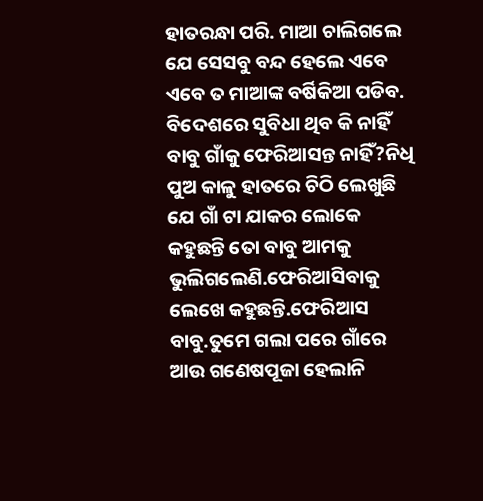ହାତରନ୍ଧା ପରି. ମାଆ ଚାଲିଗଲେ ଯେ ସେସବୁ ବନ୍ଦ ହେଲେ ଏବେ ଏବେ ତ ମାଆଙ୍କ ବର୍ଷିକିଆ ପଡିବ. ବିଦେଶରେ ସୁବିଧା ଥିବ କି ନାହିଁ ବାବୁ ଗାଁକୁ ଫେରିଆସନ୍ତ ନାହିଁ?ନିଧି ପୁଅ କାଳୁ ହାତରେ ଚିଠି ଲେଖୁଛି ଯେ ଗାଁ ଟା ଯାକର ଲୋକେ କହୁଛନ୍ତି ତୋ ବାବୁ ଆମକୁ ଭୁଲିଗଲେଣି.ଫେରିଆସିବାକୁ ଲେଖେ କହୁଛନ୍ତି.ଫେରିଆସ ବାବୁ.ତୁମେ ଗଲା ପରେ ଗାଁରେ ଆଉ ଗଣେଷପୂଜା ହେଲାନି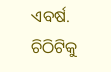ଏବର୍ଷ. ଚିଠିଟିକୁ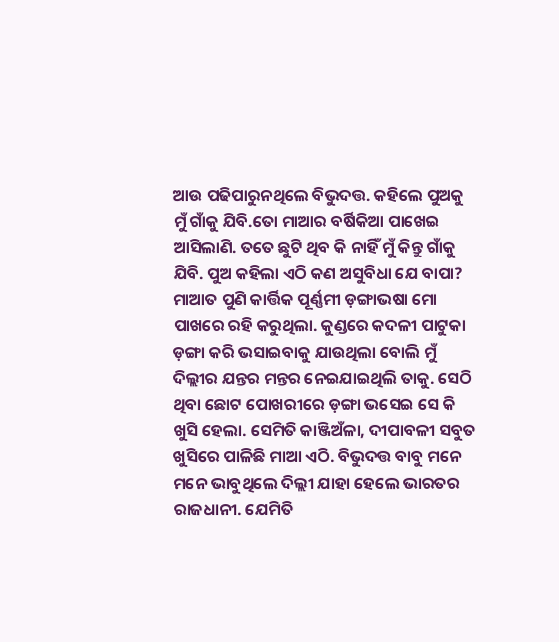ଆଉ ପଢିପାରୁନଥିଲେ ବିଭୁଦତ୍ତ. କହିଲେ ପୁଅକୁ ମୁଁ ଗାଁକୁ ଯିବି.ତୋ ମାଆର ବର୍ଷିକିଆ ପାଖେଇ ଆସିଲାଣି. ତତେ ଛୁଟି ଥିବ କି ନାହିଁ ମୁଁ କିନ୍ତୁ ଗାଁକୁ ଯିବି. ପୁଅ କହିଲା ଏଠି କଣ ଅସୁବିଧା ଯେ ବାପା? ମାଆତ ପୁଣି କାର୍ତ୍ତିକ ପୂର୍ଣ୍ଣମୀ ଡ଼ଙ୍ଗାଭଷା ମୋ ପାଖରେ ରହି କରୁଥିଲା. କୁଣ୍ଡରେ କଦଳୀ ପାଟୁକା ଡ଼ଙ୍ଗା କରି ଭସାଇବାକୁ ଯାଉଥିଲା ବୋଲି ମୁଁ ଦିଲ୍ଲୀର ଯନ୍ତର ମନ୍ତର ନେଇଯାଇଥିଲି ତାକୁ. ସେଠି ଥିବା ଛୋଟ ପୋଖରୀରେ ଡ଼ଙ୍ଗା ଭସେଇ ସେ କି ଖୁସି ହେଲା. ସେମିତି କାଞ୍ଜିଅଁଳା, ଦୀପାବଳୀ ସବୁତ ଖୁସିରେ ପାଳିଛି ମାଆ ଏଠି. ବିଭୁଦତ୍ତ ବାବୁ ମନେ ମନେ ଭାବୁଥିଲେ ଦିଲ୍ଲୀ ଯାହା ହେଲେ ଭାରତର ରାଜଧାନୀ. ଯେମିତି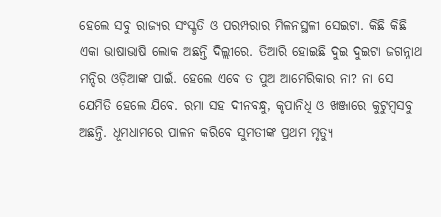ହେଲେ ସବୁ ରାଜ୍ୟର ସଂସ୍କୃତି ଓ ପରମ୍ପରାର ମିଳନସ୍ଥଳୀ ସେଇଟା. କିଛି କିଛି ଏକା ଭାଷାଭାଷି ଲୋକ ଅଛନ୍ତି ଦିଲ୍ଲୀରେ. ତିଆରି ହୋଇଛି ଦୁଇ ଦୁଇଟା ଜଗନ୍ନାଥ ମନ୍ଦିର ଓଡ଼ିଆଙ୍କ ପାଇଁ. ହେଲେ ଏବେ ତ ପୁଅ ଆମେରିକାର ନା? ନା ସେ ଯେମିତି ହେଲେ ଯିବେ. ରମା ସହ ଦୀନବନ୍ଧୁ, କୃପାନିଧି ଓ ଖଞ୍ଜାରେ କୁଟୁମ୍ବସବୁ ଅଛନ୍ତି. ଧୂମଧାମରେ ପାଳନ କରିବେ ସୁମତୀଙ୍କ ପ୍ରଥମ ମୃତ୍ୟୁ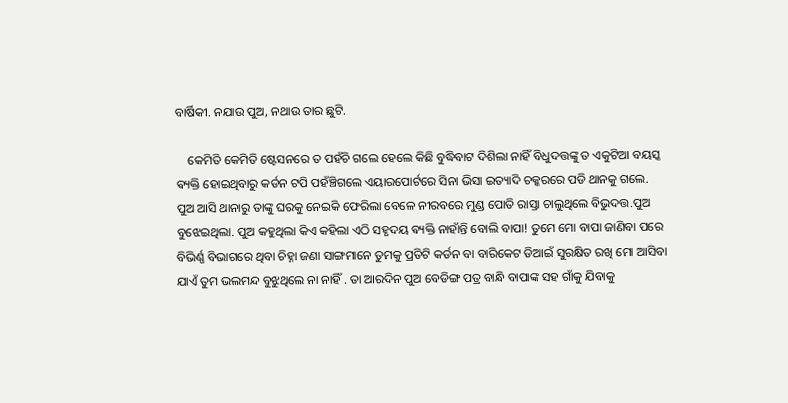ବାର୍ଷିକୀ. ନଯାଉ ପୁଅ, ନଥାଉ ତାର ଛୁଟି.

    କେମିତି କେମିତି ଷ୍ଟେସନରେ ତ ପହଁଚି ଗଲେ ହେଲେ କିଛି ବୁଦ୍ଧିବାଟ ଦିଶିଲା ନାହିଁ ବିଧୁଦତ୍ତଙ୍କୁ ତ ଏକୁଟିଆ ବୟସ୍କ ଵ୍ୟକ୍ତି ହୋଇଥିବାରୁ କର୍ଡନ ଟପି ପହଁଞ୍ଚିଗଲେ ଏୟାରପୋର୍ଟରେ ସିନା ଭିସା ଇତ୍ୟାଦି ଚକ୍କରରେ ପଡି ଥାନକୁ ଗଲେ. ପୁଅ ଆସି ଥାନାରୁ ତାଙ୍କୁ ଘରକୁ ନେଇକି ଫେରିଲା ବେଳେ ନୀରବରେ ମୁଣ୍ଡ ପୋତି ରାସ୍ତା ଚାଲୁଥିଲେ ବିଭୁଦତ୍ତ.ପୁଅ ବୁଝେଇଥିଲା. ପୁଅ କହୁଥିଲା କିଏ କହିଲା ଏଠି ସହୃଦୟ ଵ୍ୟକ୍ତି ନାହାଁନ୍ତି ବୋଲି ବାପା! ତୁମେ ମୋ ବାପା ଜାଣିବା ପରେ ବିଭିର୍ଣ୍ଣ ବିଭାଗରେ ଥିବା ଚିହ୍ନା ଜଣା ସାଙ୍ଗମାନେ ତୁମକୁ ପ୍ରତିଟି କର୍ଡନ ବା ବାରିକେଟ ଡିଆଇଁ ସୁରକ୍ଷିତ ରଖି ମୋ ଆସିବା ଯାଏଁ ତୁମ ଭଲମନ୍ଦ ବୁଝୁଥିଲେ ନା ନାହିଁ . ତା ଆରଦିନ ପୁଅ ବେଡିଙ୍ଗ ପତ୍ର ବାନ୍ଧି ବାପାଙ୍କ ସହ ଗାଁକୁ ଯିବାକୁ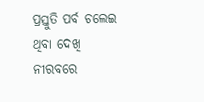ପ୍ରସ୍ତୁତି ପର୍ବ ଚଲେଇ ଥିବା ଦେଖି ନୀରବରେ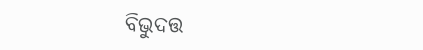ବିଭୁଦତ୍ତ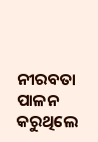ନୀରବତା ପାଳନ କରୁଥିଲେ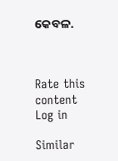କେବଳ.



Rate this content
Log in

Similar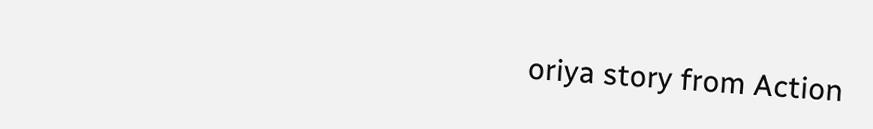oriya story from Action